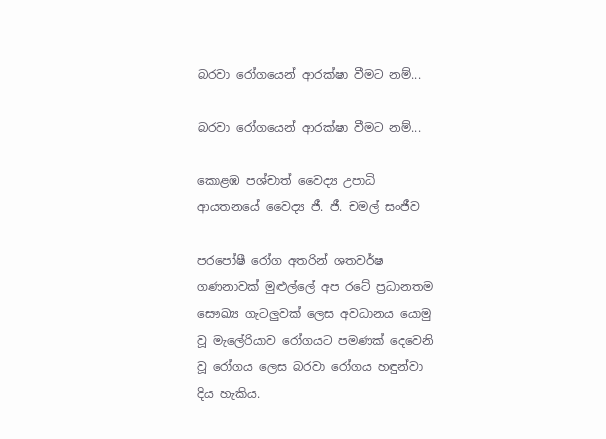බරවා රෝගයෙන් ආරක්ෂා වීමට නම්...

බරවා රෝගයෙන් ආරක්ෂා වීමට නම්...

කොළඹ පශ්චාත් වෛද්‍ය උපාධි ආයතනයේ වෛද්‍ය ජී. ජී. චමල් සංජීව

පරපෝෂී රෝග අතරින් ශතවර්ෂ ගණනාවක් මුළුල්ලේ අප රටේ ප්‍රධානතම සෞඛ්‍ය ගැටලුවක් ලෙස අවධානය යොමු වූ මැලේරියාව රෝගයට පමණක් දෙවෙනි වූ රෝගය ලෙස බරවා රෝගය හඳුන්වා දිය හැකිය.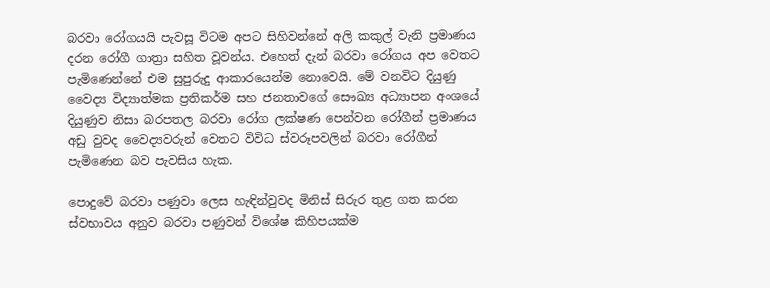බරවා රෝගයයි පැවසූ විටම අපට සිහිවන්නේ අලි කකුල් වැනි ප්‍රමාණය දරන රෝගී ගාත්‍රා සහිත වූවන්ය. එහෙත් දැන් බරවා රෝගය අප වෙතට පැමිණෙන්නේ එම සුපුරුදු ආකාරයෙන්ම නොවෙයි. මේ වනවිට දියුණු වෛද්‍ය විද්‍යාත්මක ප්‍රතිකර්ම සහ ජනතාවගේ සෞඛ්‍ය අධ්‍යාපන අංශයේ දියුණුව නිසා බරපතල බරවා රෝග ලක්ෂණ පෙන්වන රෝගීන් ප්‍රමාණය අඩු වුවද වෛද්‍යවරුන් වෙතට විවිධ ස්වරූපවලින් බරවා රෝගීන් පැමිණෙන බව පැවසිය හැක.

පොදුවේ බරවා පණුවා ලෙස හැඳින්වුවද මිනිස් සිරුර තුළ ගත කරන ස්වභාවය අනුව බරවා පණුවන් විශේෂ කිහිපයක්ම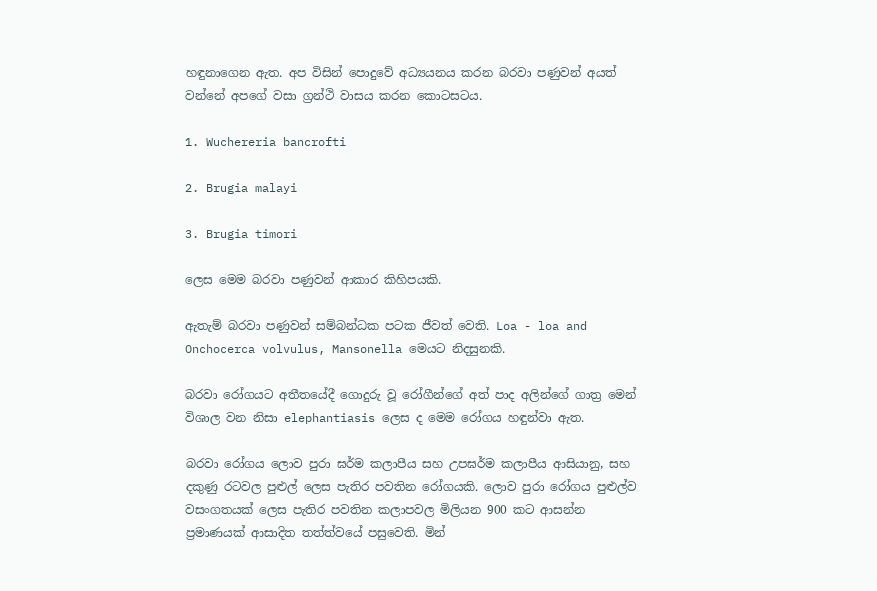හඳුනාගෙන ඇත. අප විසින් පොදුවේ අධ්‍යයනය කරන බරවා පණුවන් අයත් වන්නේ අපගේ වසා ග්‍රන්ථි වාසය කරන කොටසටය.

1. Wuchereria bancrofti

2. Brugia malayi

3. Brugia timori

ලෙස මෙම බරවා පණුවන් ආකාර කිහිපයකි.

ඇතැම් බරවා පණුවන් සම්බන්ධක පටක ජීවත් වෙති. Loa - loa and Onchocerca volvulus, Mansonella මෙයට නිදසුනකි.

බරවා රෝගයට අතීතයේදී ගොදුරු වූ රෝගීන්ගේ අත් පාද අලින්ගේ ගාත්‍ර මෙන් විශාල වන නිසා elephantiasis ලෙස ද මෙම රෝගය හඳුන්වා ඇත.

බරවා රෝගය ලොව පුරා ඝර්ම කලාපීය සහ උපඝර්ම කලාපීය ආසියානු, සහ දකුණු රටවල පුළුල් ලෙස පැතිර පවතින රෝගයකි. ලොව පුරා රෝගය පුළුල්ව වසංගතයක් ලෙස පැතිර පවතින කලාපවල මිලියන 900 කට ආසන්න ප්‍රමාණයක් ආසාදිත තත්ත්වයේ පසුවෙති. මින්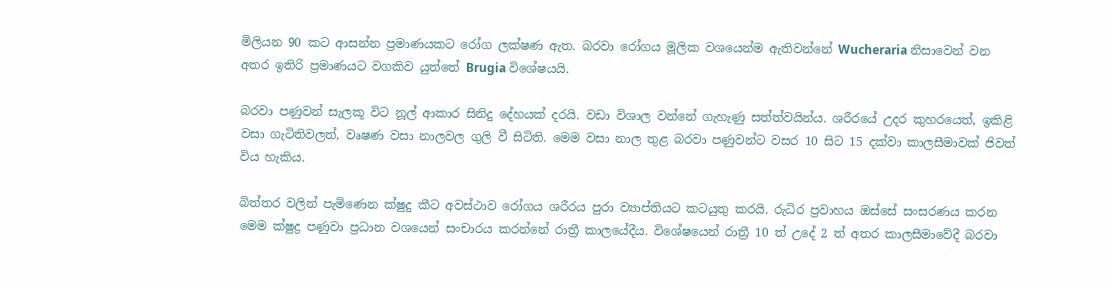මිලියන 90 කට ආසන්න ප්‍රමාණයකට රෝග ලක්ෂණ ඇත. බරවා රෝගය මූලික වශයෙන්ම ඇතිවන්නේ Wucheraria නිසාවෙන් වන අතර ඉතිරි ප්‍රමාණයට වගකිව යුත්තේ Brugia විශේෂයයි.

බරවා පණුවන් සැලකූ විට නූල් ආකාර සිනිදු දේහයක් දරයි. වඩා විශාල වන්නේ ගැහැණු සත්ත්වයින්ය. ශරීරයේ උදර කුහරයෙත්, ඉකිළි වසා ගැටිතිවලත්, වෘෂණ වසා නාලවල ගුලි වී සිටිති. මෙම වසා නාල තුළ බරවා පණුවන්ට වසර 10 සිට 15 දක්වා කාලසීමාවක් ජිවත් විය හැකිය.

බිත්තර වලින් පැමිණෙන ක්ෂුදු කීට අවස්ථාව රෝගය ශරීරය පුරා ව්‍යාප්තියට කටයුතු කරයි. රුධිර ප්‍රවාහය ඔස්සේ සංසරණය කරන මෙම ක්ෂුද්‍ර පණුවා ප්‍රධාන වශයෙන් සංචාරය කරන්නේ රාත්‍රී කාලයේදීය. විශේෂයෙන් රාත්‍රී 10 ත් උදේ 2 ත් අතර කාලසීමාවේදී බරවා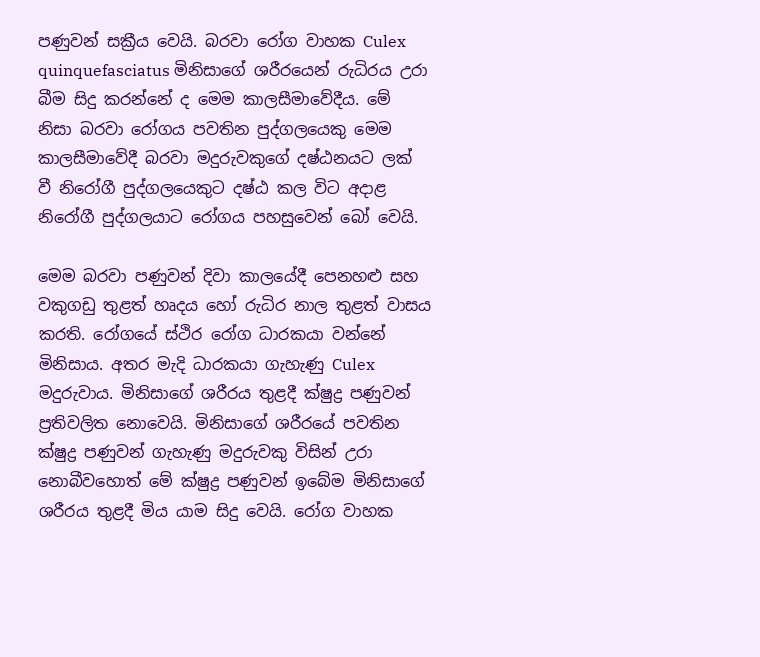පණුවන් සක්‍රීය වෙයි. බරවා රෝග වාහක Culex quinquefasciatus මිනිසාගේ ශරීරයෙන් රුධිරය උරා බීම සිදු කරන්නේ ද මෙම කාලසීමාවේදීය. මේ නිසා බරවා රෝගය පවතින පුද්ගලයෙකු මෙම කාලසීමාවේදී බරවා මදුරුවකුගේ දෂ්ඨනයට ලක් වී නිරෝගී පුද්ගලයෙකුට දෂ්ඨ කල විට අදාළ නිරෝගී පුද්ගලයාට රෝගය පහසුවෙන් බෝ වෙයි.

මෙම බරවා පණුවන් දිවා කාලයේදී පෙනහළු සහ වකුගඩු තුළත් හෘදය හෝ රුධිර නාල තුළත් වාසය කරති. රෝගයේ ස්ථිර රෝග ධාරකයා වන්නේ මිනිසාය. අතර මැදි ධාරකයා ගැහැණු Culex  මදුරුවාය. මිනිසාගේ ශරීරය තුළදී ක්ෂුද්‍ර පණුවන් ප්‍රතිවලිත නොවෙයි. මිනිසාගේ ශරීරයේ පවතින ක්ෂුද්‍ර පණුවන් ගැහැණු මදුරුවකු විසින් උරා නොබීවහොත් මේ ක්ෂුද්‍ර පණුවන් ඉබේම මිනිසාගේ ශරීරය තුළදී මිය යාම සිදු වෙයි. රෝග වාහක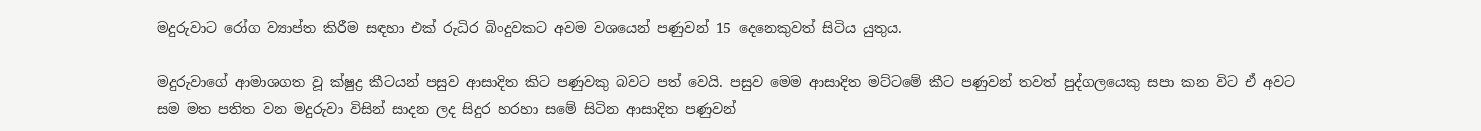මදුරුවාට රෝග ව්‍යාප්ත කිරීම සඳහා එක් රුධිර බිංදුවකට අවම වශයෙන් පණුවන් 15 දෙනෙකුවත් සිටිය යුතුය.

මදුරුවාගේ ආමාශගත වූ ක්ෂුද්‍ර කීටයන් පසුව ආසාදිත කිට පණුවකු බවට පත් වෙයි. පසුව මෙම ආසාදිත මට්ටමේ කීට පණුවන් තවත් පුද්ගලයෙකු සපා කන විට ඒ අවට සම මත පතිත වන මදුරුවා විසින් සාදන ලද සිදුර හරහා සමේ සිටින ආසාදිත පණුවන්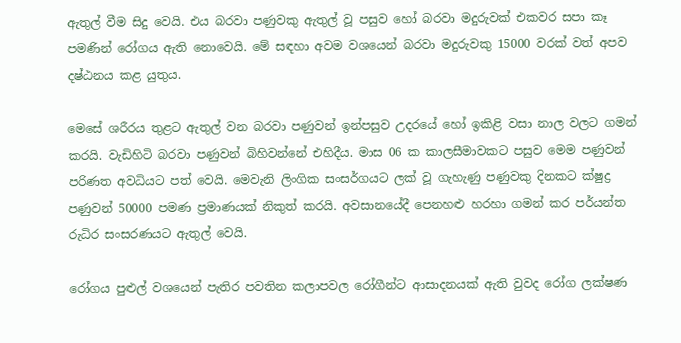ඇතුල් වීම සිදු වෙයි. එය බරවා පණුවකු ඇතුල් වූ පසුව හෝ බරවා මදුරුවක් එකවර සපා කෑ පමණින් රෝගය ඇති නොවෙයි. මේ සඳහා අවම වශයෙන් බරවා මදුරුවකු 15000 වරක් වත් අපව දෂ්ඨනය කළ යුතුය.

මෙසේ ශරීරය තුළට ඇතුල් වන බරවා පණුවන් ඉන්පසුව උදරයේ හෝ ඉකිළි වසා නාල වලට ගමන් කරයි. වැඩිහිටි බරවා පණුවන් බිහිවන්නේ එහිදීය. මාස 06 ක කාලසීමාවකට පසුව මෙම පණුවන් පරිණත අවධියට පත් වෙයි. මෙවැනි ලිංගික සංසර්ගයට ලක් වූ ගැහැණු පණුවකු දිනකට ක්ෂුද්‍ර පණුවන් 50000 පමණ ප්‍රමාණයක් නිකුත් කරයි. අවසානයේදී පෙනහළු හරහා ගමන් කර පර්යන්ත රුධිර සංසරණයට ඇතුල් වෙයි.

රෝගය පුළුල් වශයෙන් පැතිර පවතින කලාපවල රෝගීන්ට ආසාදනයක් ඇති වුවද රෝග ලක්ෂණ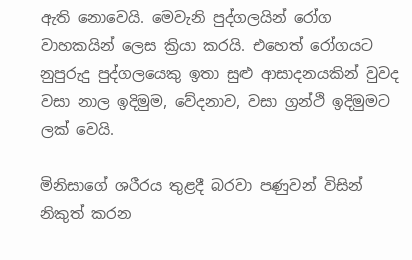ඇති නොවෙයි. මෙවැනි පුද්ගලයින් රෝග වාහකයින් ලෙස ක්‍රියා කරයි. එහෙත් රෝගයට නුපුරුදු පුද්ගලයෙකු ඉතා සුළු ආසාදනයකින් වුවද වසා නාල ඉදිමුම, වේදනාව, වසා ග්‍රන්ථි ඉදිමුමට ලක් වෙයි.

මිනිසාගේ ශරීරය තුළදී බරවා පණුවන් විසින් නිකුත් කරන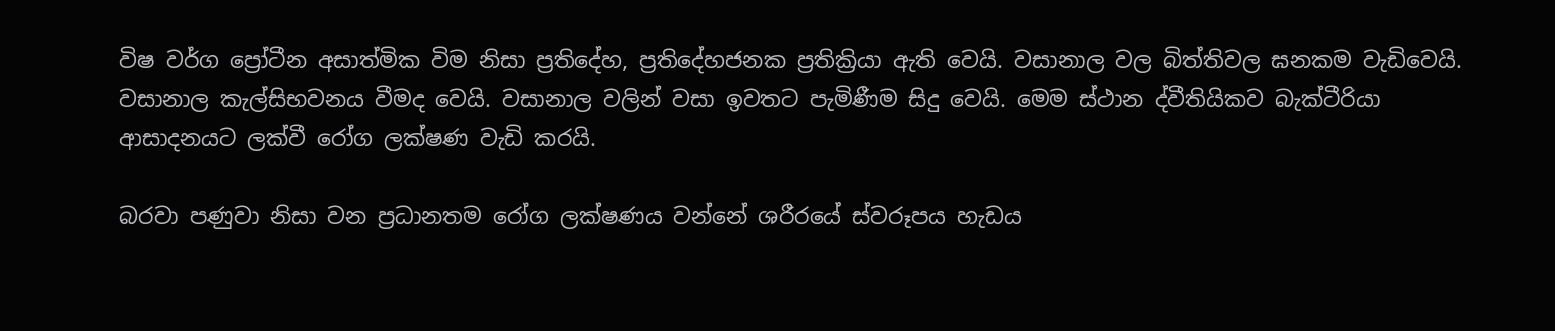විෂ වර්ග ප්‍රෝටීන අසාත්මික විම නිසා ප්‍රතිදේහ, ප්‍රතිදේහජනක ප්‍රතික්‍රියා ඇති වෙයි. වසානාල වල බිත්තිවල ඝනකම වැඩිවෙයි. වසානාල කැල්සිභවනය වීමද වෙයි. වසානාල වලින් වසා ඉවතට පැමිණීම සිදු වෙයි. මෙම ස්ථාන ද්වීතියිකව බැක්ටීරියා ආසාදනයට ලක්වී රෝග ලක්ෂණ වැඩි කරයි.

බරවා පණුවා නිසා වන ප්‍රධානතම රෝග ලක්ෂණය වන්නේ ශරීරයේ ස්වරූපය හැඩය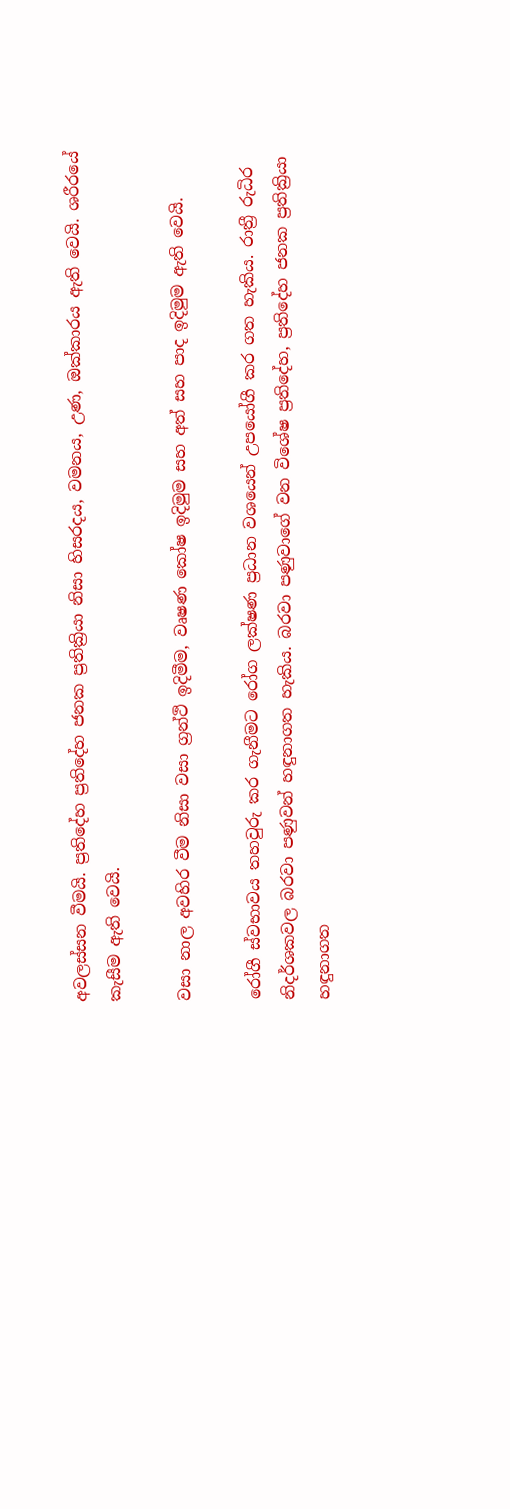අවලස්සන වීමයි. ප්‍රතිදේහ ප්‍රතිදේහ ජනක ප්‍රතික්‍රියා නිසා හිසරදය, වමනය, උණ, ඔක්කාරය ඇති වෙයි. ශරීරයේ කැසීම ඇති වෙයි.

වසා නාල අවහිර වීම නිසා වසා ග්‍රන්ථි ඉදිමීම, වෘෂණ කෝෂ ඉදිමුම සහ අත් සහ පාද ඉදිමුම ඇති වෙයි.

රෝගී ස්වභාවය තහවුරු කර ගැනීමට රෝග ලක්ෂණ ප්‍රධාන වශයෙන් උපයෝගී කර ගත හැකිය. රාත්‍රී රුධිර නිදර්ශකවල බරවා පණුවන් හඳුනාගත හැකිය. බරවා පණුවාගේ වන විශේෂ ප්‍රතිදේහ, ප්‍රතිදේහ ජනක ප්‍රතික්‍රියා හඳුනාගත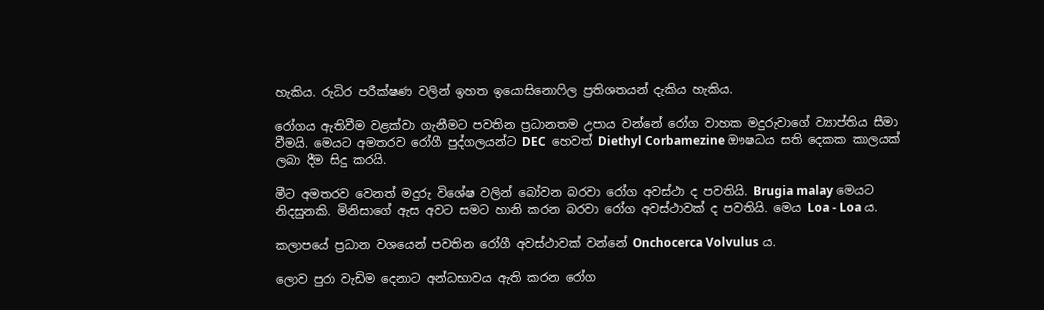හැකිය. රුධිර පරීක්ෂණ වලින් ඉහත ඉයොසිනොෆිල ප්‍රතිශතයන් දැකිය හැකිය.

රෝගය ඇතිවීම වළක්වා ගැනීමට පවතින ප්‍රධානතම උපාය වන්නේ රෝග වාහක මදුරුවාගේ ව්‍යාප්තිය සීමා වීමයි. මෙයට අමතරව රෝගී පුද්ගලයන්ට DEC  හෙවත් Diethyl Corbamezine ඖෂධය සති දෙකක කාලයක් ලබා දීම සිදු කරයි.

මීට අමතරව වෙනත් මදුරු විශේෂ වලින් බෝවන බරවා රෝග අවස්ථා ද පවතියි. Brugia malay මෙයට නිදසුනකි. මිනිසාගේ ඇස අවට සමට හානි කරන බරවා රෝග අවස්ථාවක් ද පවතියි. මෙය Loa - Loa ය.

කලාපයේ ප්‍රධාන වශයෙන් පවතින රෝගී අවස්ථාවක් වන්නේ Onchocerca Volvulus ය.

ලොව පුරා වැඩිම දෙනාට අන්ධභාවය ඇති කරන රෝග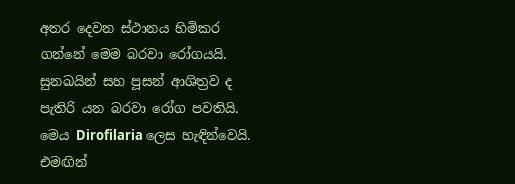අතර දෙවන ස්ථානය හිමිකර ගන්නේ මෙම බරවා රෝගයයි. සුනඛයින් සහ පූසන් ආශිත්‍රව ද පැතිරි යන බරවා රෝග පවතියි. මෙය Dirofilaria ලෙස හැඳින්වෙයි. එමඟින්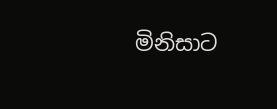මිනිසාට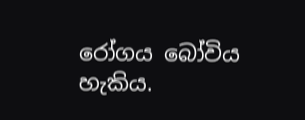රෝගය බෝවිය හැකිය.